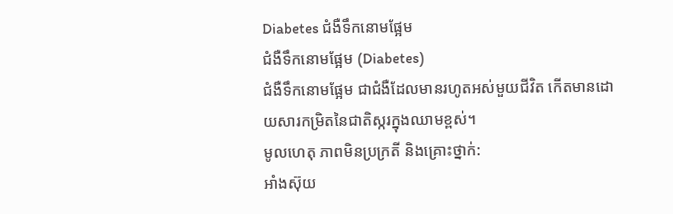Diabetes ជំងឺទឹកនោមផ្អែម
ជំងឺទឹកនោមផ្អែម (Diabetes)
ជំងឺទឹកនោមផ្អែម ជាជំងឺដែលមានរហូតអស់មួយជីវិត កើតមានដោយសារកម្រិតនៃជាតិស្ករក្នុងឈាមខ្ពស់។
មូលហេតុ ភាពមិនប្រក្រតី និងគ្រោះថ្នាក់:
អាំងស៊ុយ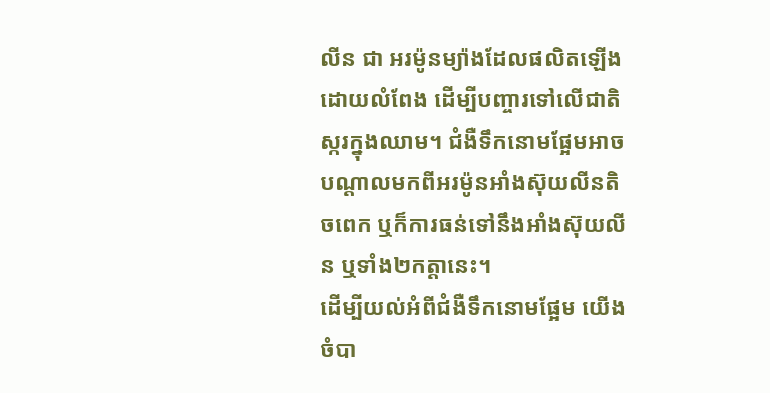លីន ជា អរម៉ូនម្យ៉ាងដែលផលិតឡើងដោយលំពែង ដើម្បីបញ្ចារទៅលើជាតិស្ករក្នុងឈាម។ ជំងឺទឹកនោមផ្អែមអាចបណ្តាលមកពីអរម៉ូនអាំងស៊ុយលីនតិចពេក ឬក៏ការធន់ទៅនឹងអាំងស៊ុយលីន ឬទាំង២កត្តានេះ។
ដើម្បីយល់អំពីជំងឺទឹកនោមផ្អែម យើងចំបា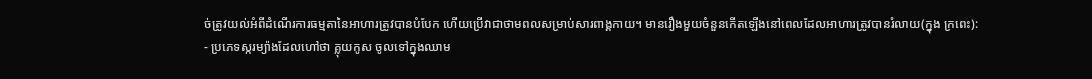ច់ត្រូវយល់អំពីដំណើរការធម្មតានៃអាហារត្រូវបានបំបែក ហើយប្រើវាជាថាមពលសម្រាប់សារពាង្គកាយ។ មានរឿងមួយចំនួនកើតឡើងនៅពេលដែលអាហារត្រូវបានរំលាយ(ក្នុង ក្រពេះ):
- ប្រភេទស្ករម្យ៉ាងដែលហៅថា គ្លុយកូស ចូលទៅក្នុងឈាម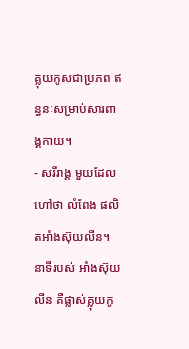គ្លុយកូសជាប្រភព ឥន្ធនៈសម្រាប់សារពាង្គកាយ។
- សរីរាង្គ មួយដែលហៅថា លំពែង ផលិតអាំងស៊ុយលីន។ នាទីរបស់ អាំងស៊ុយលីន គឺផ្លាស់គ្លុយកូ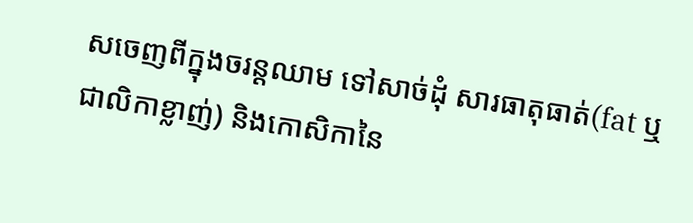សចេញពីក្នុងចរន្តឈាម ទៅសាច់ដុំ សារធាតុធាត់(fat ឬជាលិកាខ្លាញ់) និងកោសិកានៃ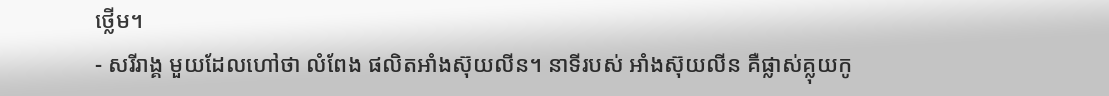ថ្លើម។
- សរីរាង្គ មួយដែលហៅថា លំពែង ផលិតអាំងស៊ុយលីន។ នាទីរបស់ អាំងស៊ុយលីន គឺផ្លាស់គ្លុយកូ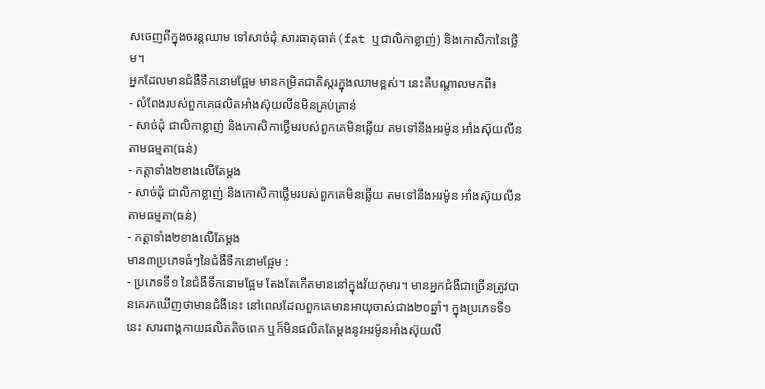សចេញពីក្នុងចរន្តឈាម ទៅសាច់ដុំ សារធាតុធាត់(fat ឬជាលិកាខ្លាញ់) និងកោសិកានៃថ្លើម។
អ្នកដែលមានជំងឺទឹកនោមផ្អែម មានកម្រិតជាតិស្ករក្នុងឈាមខ្ពស់។ នេះគឺបណ្តាលមកពី៖
- លំពែងរបស់ពួកគេផលិតអាំងស៊ុយលីនមិនគ្រប់គ្រាន់
- សាច់ដុំ ជាលិកាខ្លាញ់ និងកោសិកាថ្លើមរបស់ពួកគេមិនឆ្លើយ តមទៅនឹងអរម៉ូន អាំងស៊ុយលីន តាមធម្មតា(ធន់)
- កត្តាទាំង២ខាងលើតែម្តង
- សាច់ដុំ ជាលិកាខ្លាញ់ និងកោសិកាថ្លើមរបស់ពួកគេមិនឆ្លើយ តមទៅនឹងអរម៉ូន អាំងស៊ុយលីន តាមធម្មតា(ធន់)
- កត្តាទាំង២ខាងលើតែម្តង
មាន៣ប្រភេទធំៗនៃជំងឺទឹកនោមផ្អែម :
- ប្រភេទទី១ នៃជំងឺទឹកនោមផ្អែម តែងតែកើតមាននៅក្នុងវ័យកុមារ។ មានអ្នកជំងឺជាច្រើនត្រូវបានគេរកឃើញថាមានជំងឺនេះ នៅពេលដែលពួកគេមានអាយុចាស់ជាង២០ឆ្នាំ។ ក្នុងប្រភេទទី១នេះ សារពាង្គកាយផលិតតិចពេក ឬក៏មិនផលិតតែម្តងនូវអរម៉ូនអាំងស៊ុយលី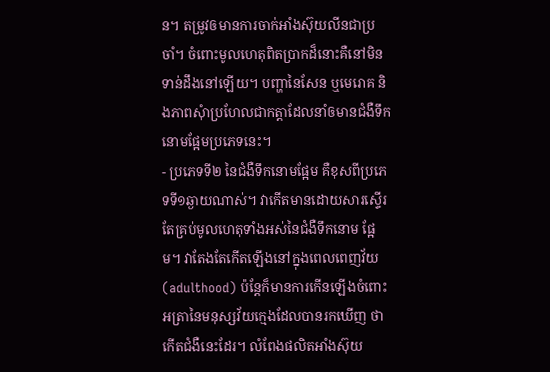ន។ តម្រូវឲមានការចាក់អាំងស៊ុយលីនជាប្រចាំ។ ចំពោះមូលហេតុពិតប្រាកដ៏នោះគឺនៅមិនទាន់ដឹងនៅឡើយ។ បញ្ហានៃសែន ឬមេរោគ និងភាពសុំាប្រហែលជាកត្តាដែលនាំឲមានជំងឺទឹកនោមផ្អែមប្រភេទនេះ។
- ប្រភេទទី២ នៃជំងឺទឹកនោមផ្អែម គឺខុសពីប្រភេទទី១ឆ្ងាយណាស់។ វាកើតមានដោយសារស្ទើរតែគ្រប់មូលហេតុទាំងអស់នៃជំងឺទឹកនោម ផ្អែម។ វាតែងតែកើតឡើងនៅក្នុងពេលពេញវ័យ(adulthood) ប៉ន្តែក៏មានការកើនឡើងចំពោះអត្រានៃមនុស្សវ័យក្មេងដែលបានរកឃើញ ថាកើតជំងឺនេះដែរ។ លំពែងផលិតអាំងស៊ុយ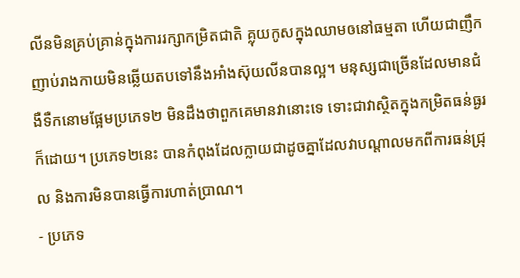លីនមិនគ្រប់គ្រាន់ក្នុងការរក្សាកម្រិតជាតិ គ្លុយកូសក្នុងឈាមឲនៅធម្មតា ហើយជាញឹកញាប់រាងកាយមិនឆ្លើយតបទៅនឹងអាំងស៊ុយលីនបានល្អ។ មនុស្សជាច្រើនដែលមានជំងឺទឺកនោមផ្អែមប្រភេទ២ មិនដឹងថាពួកគេមានវានោះទេ ទោះជាវាស្ថិតក្នុងកម្រិតធន់ធ្ងរក៏ដោយ។ ប្រភេទ២នេះ បានកំពុងដែលក្លាយជាដូចគ្នាដែលវាបណ្តាលមកពីការធន់ជ្រុល និងការមិនបានធ្វើការហាត់ប្រាណ។
- ប្រភេទ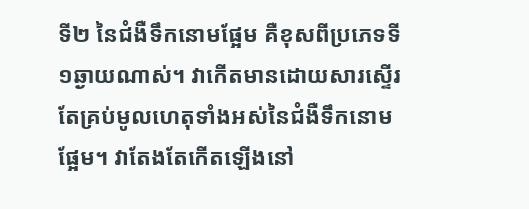ទី២ នៃជំងឺទឹកនោមផ្អែម គឺខុសពីប្រភេទទី១ឆ្ងាយណាស់។ វាកើតមានដោយសារស្ទើរតែគ្រប់មូលហេតុទាំងអស់នៃជំងឺទឹកនោម ផ្អែម។ វាតែងតែកើតឡើងនៅ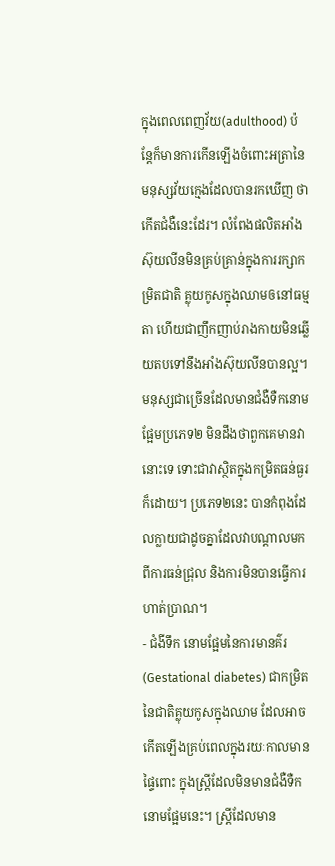ក្នុងពេលពេញវ័យ(adulthood) ប៉ន្តែក៏មានការកើនឡើងចំពោះអត្រានៃមនុស្សវ័យក្មេងដែលបានរកឃើញ ថាកើតជំងឺនេះដែរ។ លំពែងផលិតអាំងស៊ុយលីនមិនគ្រប់គ្រាន់ក្នុងការរក្សាកម្រិតជាតិ គ្លុយកូសក្នុងឈាមឲនៅធម្មតា ហើយជាញឹកញាប់រាងកាយមិនឆ្លើយតបទៅនឹងអាំងស៊ុយលីនបានល្អ។ មនុស្សជាច្រើនដែលមានជំងឺទឺកនោមផ្អែមប្រភេទ២ មិនដឹងថាពួកគេមានវានោះទេ ទោះជាវាស្ថិតក្នុងកម្រិតធន់ធ្ងរក៏ដោយ។ ប្រភេទ២នេះ បានកំពុងដែលក្លាយជាដូចគ្នាដែលវាបណ្តាលមកពីការធន់ជ្រុល និងការមិនបានធ្វើការហាត់ប្រាណ។
- ជំងីទឹក នោមផ្អែមនៃការមានគ៌រ(Gestational diabetes) ជាកម្រិតនៃជាតិគ្លុយកូសក្នុងឈាម ដែលអាចកើតឡើងគ្រប់ពេលក្នុងរយៈកាលមានផ្ទៃពោះ ក្នុងស្រ្តីដែលមិនមានជំងឺទឺកនោមផ្អែមនេះ។ ស្រ្តីដែលមាន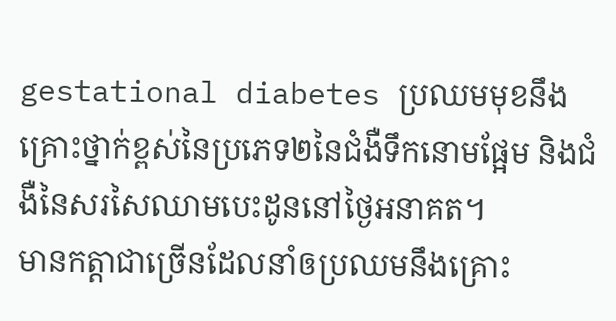gestational diabetes ប្រឈមមុខនឹងគ្រោះថ្នាក់ខ្ពស់នៃប្រភេទ២នៃជំងឺទឹកនោមផ្អែម និងជំងឺនៃសរសៃឈាមបេះដូននៅថ្ងៃអនាគត។
មានកត្តាជាច្រើនដែលនាំឲប្រឈមនឹងគ្រោះ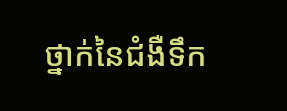ថ្នាក់នៃជំងឺទឹក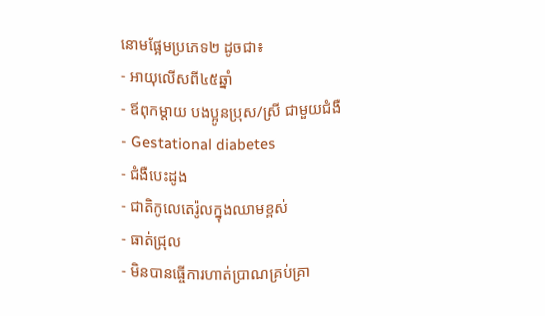នោមផ្អែមប្រភេទ២ ដូចជា៖
- អាយុលើសពី៤៥ឆ្នាំ
- ឪពុកម្តាយ បងប្អូនប្រុស/ស្រី ជាមួយជំងឺ
- Gestational diabetes
- ជំងឺបេះដូង
- ជាតិកូលេតេរ៉ូលក្នុងឈាមខ្ពស់
- ធាត់ជ្រុល
- មិនបានធ្ចើការហាត់ប្រាណគ្រប់គ្រា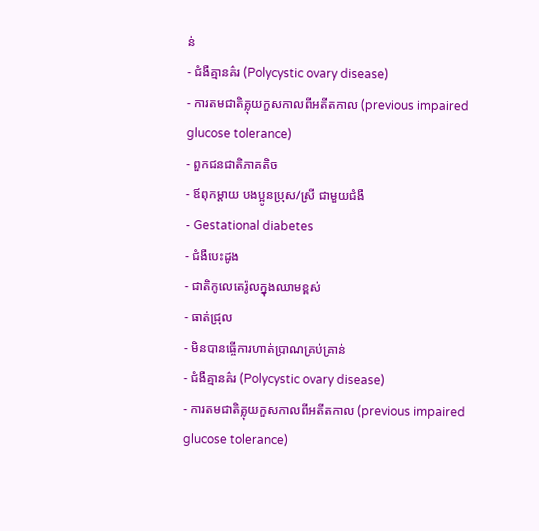ន់
- ជំងឺគ្មានគ៌រ (Polycystic ovary disease)
- ការតមជាតិគ្លុយកួសកាលពីអតីតកាល (previous impaired glucose tolerance)
- ពួកជនជាតិភាគតិច
- ឪពុកម្តាយ បងប្អូនប្រុស/ស្រី ជាមួយជំងឺ
- Gestational diabetes
- ជំងឺបេះដូង
- ជាតិកូលេតេរ៉ូលក្នុងឈាមខ្ពស់
- ធាត់ជ្រុល
- មិនបានធ្ចើការហាត់ប្រាណគ្រប់គ្រាន់
- ជំងឺគ្មានគ៌រ (Polycystic ovary disease)
- ការតមជាតិគ្លុយកួសកាលពីអតីតកាល (previous impaired glucose tolerance)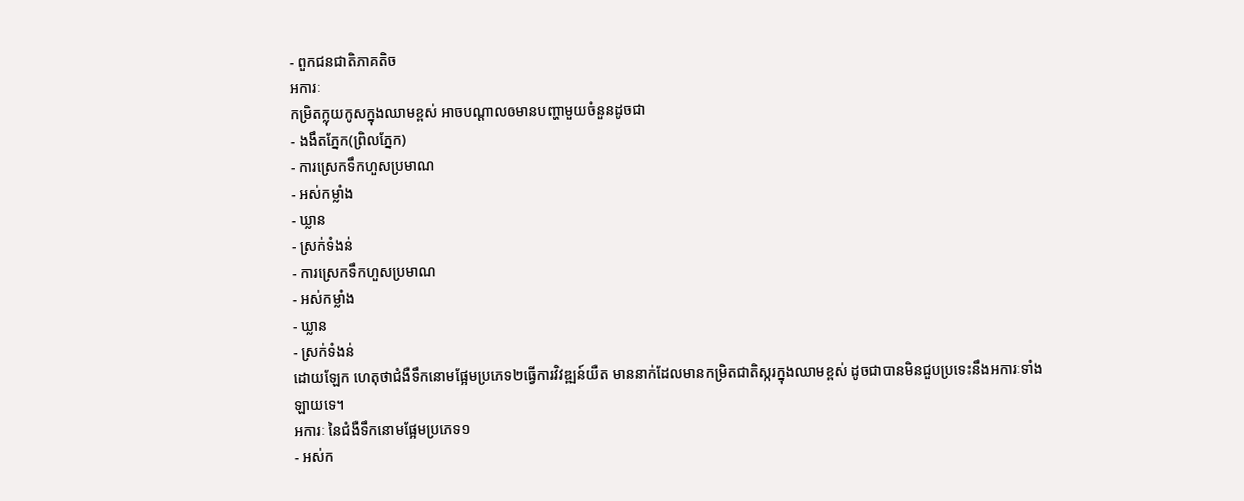- ពួកជនជាតិភាគតិច
អការៈ
កម្រិតក្លុយកូសក្នុងឈាមខ្ពស់ អាចបណ្តាលឲមានបញ្ហាមួយចំនួនដូចជា
- ងងឹតភ្នែក(ព្រិលភ្នែក)
- ការស្រេកទឹកហួសប្រមាណ
- អស់កម្លាំង
- ឃ្លាន
- ស្រក់ទំងន់
- ការស្រេកទឹកហួសប្រមាណ
- អស់កម្លាំង
- ឃ្លាន
- ស្រក់ទំងន់
ដោយឡែក ហេតុថាជំងឺទឹកនោមផ្អែមប្រភេទ២ធ្វើការវិវឌ្ឍន៍យឺត មាននាក់ដែលមានកម្រិតជាតិស្ករក្នុងឈាមខ្ពស់ ដូចជាបានមិនជួបប្រទេះនឹងអការៈទាំងឡាយទេ។
អការៈ នៃជំងឺទឹកនោមផ្អែមប្រភេទ១
- អស់ក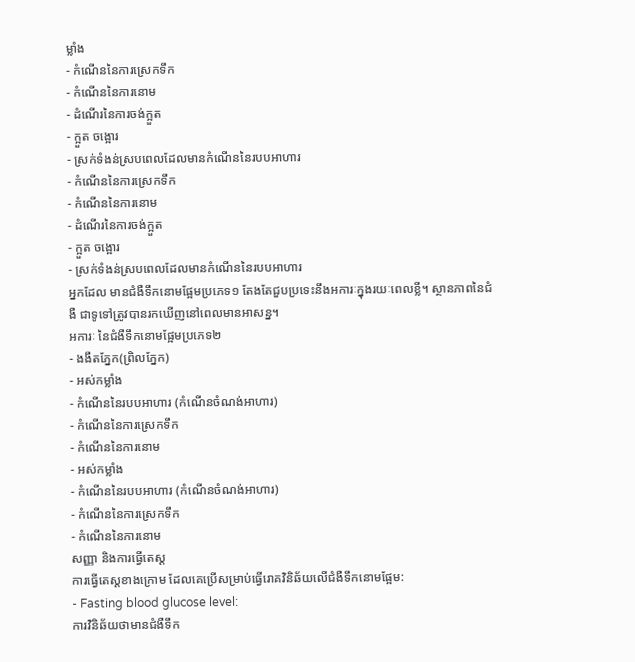ម្លាំង
- កំណើននៃការស្រេកទឹក
- កំណើននៃការនោម
- ដំណើរនៃការចង់ក្អួត
- ក្អួត ចង្អោរ
- ស្រក់ទំងន់ស្របពេលដែលមានកំណើននៃរបបអាហារ
- កំណើននៃការស្រេកទឹក
- កំណើននៃការនោម
- ដំណើរនៃការចង់ក្អួត
- ក្អួត ចង្អោរ
- ស្រក់ទំងន់ស្របពេលដែលមានកំណើននៃរបបអាហារ
អ្នកដែល មានជំងឺទឹកនោមផ្អែមប្រភេទ១ តែងតែជួបប្រទេះនឹងអការៈក្នុងរយៈពេលខ្លី។ ស្ថានភាពនៃជំងឺ ជាទូទៅត្រូវបានរកឃើញនៅពេលមានអាសន្ន។
អការៈ នៃជំងឺទឹកនោមផ្អែមប្រភេទ២
- ងងឹតភ្នែក(ព្រិលភ្នែក)
- អស់កម្លាំង
- កំណើននៃរបបអាហារ (កំណើនចំណង់អាហារ)
- កំណើននៃការស្រេកទឹក
- កំណើននៃការនោម
- អស់កម្លាំង
- កំណើននៃរបបអាហារ (កំណើនចំណង់អាហារ)
- កំណើននៃការស្រេកទឹក
- កំណើននៃការនោម
សញ្ញា និងការធ្វើតេស្ត
ការធ្វើតេស្តខាងក្រោម ដែលគេប្រើសម្រាប់ធ្វើរោគវិនិឆ័យលើជំងឺទឹកនោមផ្អែម:
- Fasting blood glucose level:
ការវិនិឆ័យថាមានជំងឺទឹក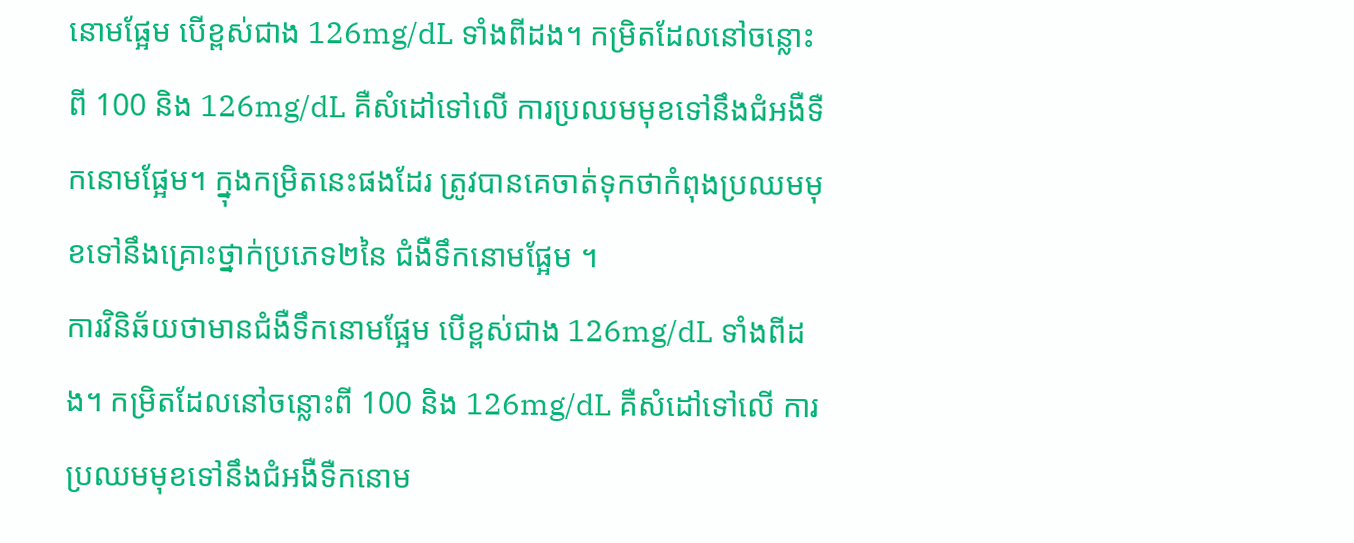នោមផ្អែម បើខ្ពស់ជាង 126mg/dL ទាំងពីដង។ កម្រិតដែលនៅចន្លោះពី 100 និង 126mg/dL គឺសំដៅទៅលើ ការប្រឈមមុខទៅនឹងជំអងឺទឺកនោមផ្អែម។ ក្នុងកម្រិតនេះផងដែរ ត្រូវបានគេចាត់ទុកថាកំពុងប្រឈមមុខទៅនឹងគ្រោះថ្នាក់ប្រភេទ២នៃ ជំងឺទឹកនោមផ្អែម ។
ការវិនិឆ័យថាមានជំងឺទឹកនោមផ្អែម បើខ្ពស់ជាង 126mg/dL ទាំងពីដង។ កម្រិតដែលនៅចន្លោះពី 100 និង 126mg/dL គឺសំដៅទៅលើ ការប្រឈមមុខទៅនឹងជំអងឺទឺកនោម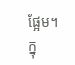ផ្អែម។ ក្នុ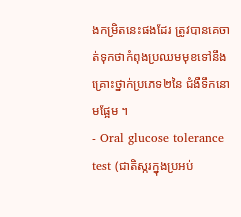ងកម្រិតនេះផងដែរ ត្រូវបានគេចាត់ទុកថាកំពុងប្រឈមមុខទៅនឹងគ្រោះថ្នាក់ប្រភេទ២នៃ ជំងឺទឹកនោមផ្អែម ។
- Oral glucose tolerance test (ជាតិស្ករក្នុងប្រអប់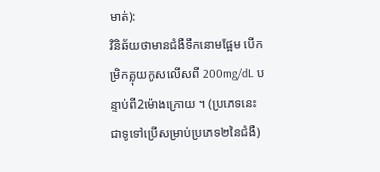មាត់):
វិនិឆ័យថាមានជំងឺទឹកនោមផ្អែម បើកម្រិកគ្លុយកូសលើសពី 200mg/dL បន្ទាប់ពី2ម៉ោងក្រោយ ។ (ប្រភេទនេះជាទូទៅប្រើសម្រាប់ប្រភេទ២នៃជំងឺ)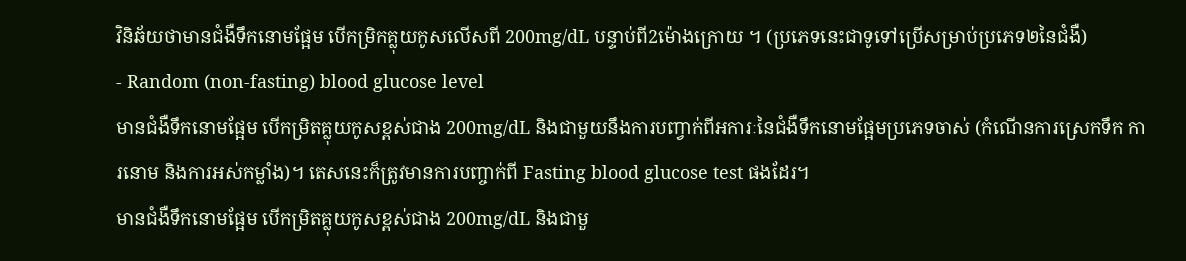វិនិឆ័យថាមានជំងឺទឹកនោមផ្អែម បើកម្រិកគ្លុយកូសលើសពី 200mg/dL បន្ទាប់ពី2ម៉ោងក្រោយ ។ (ប្រភេទនេះជាទូទៅប្រើសម្រាប់ប្រភេទ២នៃជំងឺ)
- Random (non-fasting) blood glucose level
មានជំងឺទឹកនោមផ្អែម បើកម្រិតគ្លុយកូសខ្ពស់ជាង 200mg/dL និងជាមួយនឹងការបញ្វាក់ពីអការៈនៃជំងឺទឹកនោមផ្អែមប្រភេទចាស់ (កំណើនការស្រេកទឹក ការនោម និងការអស់កម្លាំង)។ តេសនេះក៏ត្រូវមានការបញ្ចាក់ពី Fasting blood glucose test ផងដែរ។
មានជំងឺទឹកនោមផ្អែម បើកម្រិតគ្លុយកូសខ្ពស់ជាង 200mg/dL និងជាមួ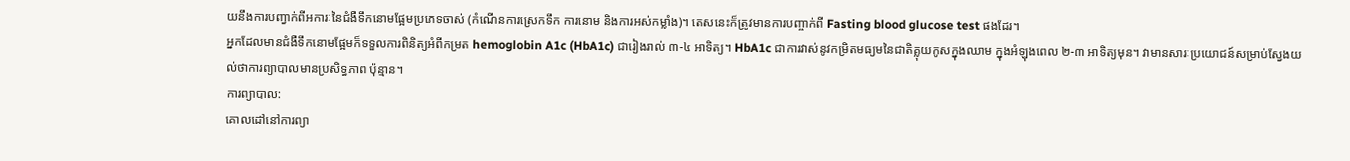យនឹងការបញ្វាក់ពីអការៈនៃជំងឺទឹកនោមផ្អែមប្រភេទចាស់ (កំណើនការស្រេកទឹក ការនោម និងការអស់កម្លាំង)។ តេសនេះក៏ត្រូវមានការបញ្ចាក់ពី Fasting blood glucose test ផងដែរ។
អ្នកដែលមានជំងឺទឹកនោមផ្អែមក៏ទទួលការពិនិត្យអំពីកម្រត hemoglobin A1c (HbA1c) ជារៀងរាល់ ៣-៤ អាទិត្យ។ HbA1c ជាការវាស់នូវកម្រិតមធ្យមនៃជាតិគ្លុយកូសក្នុងឈាម ក្នុងអំឡុងពេល ២-៣ អាទិត្យមុន។ វាមានសារៈប្រយោជន៍សម្រាប់ស្វែងយល់ថាការព្យាបាលមានប្រសិទ្ធភាព ប៉ុន្មាន។
ការព្យាបាល:
គោលដៅនៅការព្យា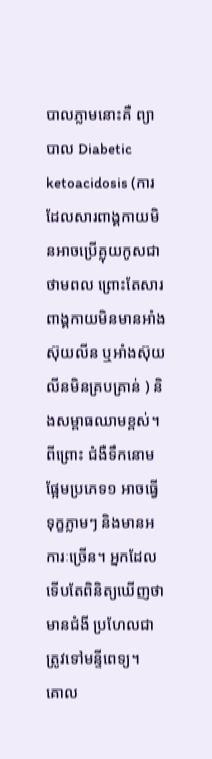បាលភ្លាមនោះគឺ ព្យាបាល Diabetic ketoacidosis (ការដែលសារពាង្គកាយមិនអាចប្រើគ្លុយកូសជាថាមពល ព្រោះតែសារពាង្គកាយមិនមានអាំងស៊ុយលីន ឬអាំងស៊ុយលីនមិនគ្របគ្រាន់ ) និងសម្ពាធឈាមខ្ពស់។ ពីព្រោះ ជំងឺទឹកនោមផ្អែមប្រភេទ១ អាចធ្វើទុក្ខភ្លាមៗ និងមានអការៈច្រើន។ អ្នកដែលទើបតែពិនិត្យឃើញថាមានជំងី ប្រហែលជាត្រូវទៅមន្ទីពេទ្យ។
គោល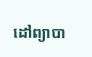ដៅព្យាបា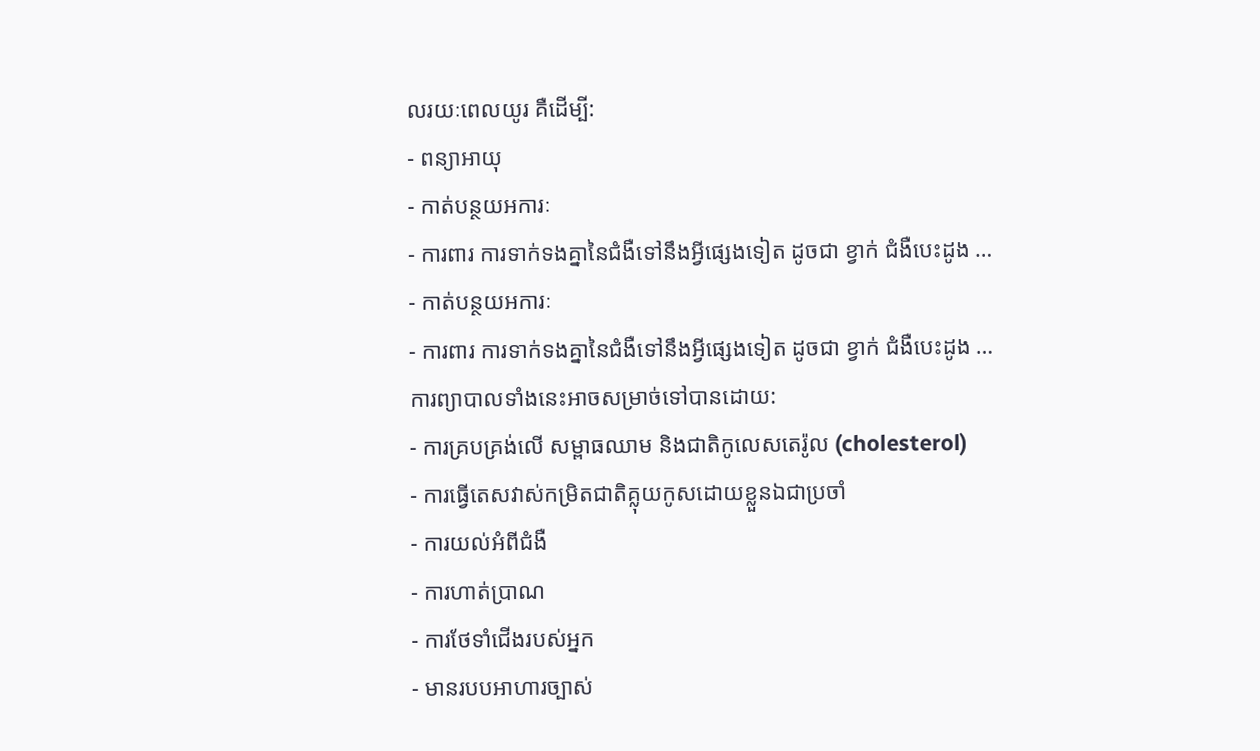លរយៈពេលយូរ គឺដើម្បី:
- ពន្យាអាយុ
- កាត់បន្ថយអការៈ
- ការពារ ការទាក់ទងគ្នានៃជំងឺទៅនឹងអ្វីផ្សេងទៀត ដូចជា ខ្វាក់ ជំងឺបេះដូង …
- កាត់បន្ថយអការៈ
- ការពារ ការទាក់ទងគ្នានៃជំងឺទៅនឹងអ្វីផ្សេងទៀត ដូចជា ខ្វាក់ ជំងឺបេះដូង …
ការព្យាបាលទាំងនេះអាចសម្រាច់ទៅបានដោយ:
- ការគ្របគ្រង់លើ សម្ពាធឈាម និងជាតិកូលេសតេរ៉ូល (cholesterol)
- ការធ្វើតេសវាស់កម្រិតជាតិគ្លុយកូសដោយខ្លួនឯជាប្រចាំ
- ការយល់អំពីជំងឺ
- ការហាត់ប្រាណ
- ការថែទាំជើងរបស់អ្នក
- មានរបបអាហារច្បាស់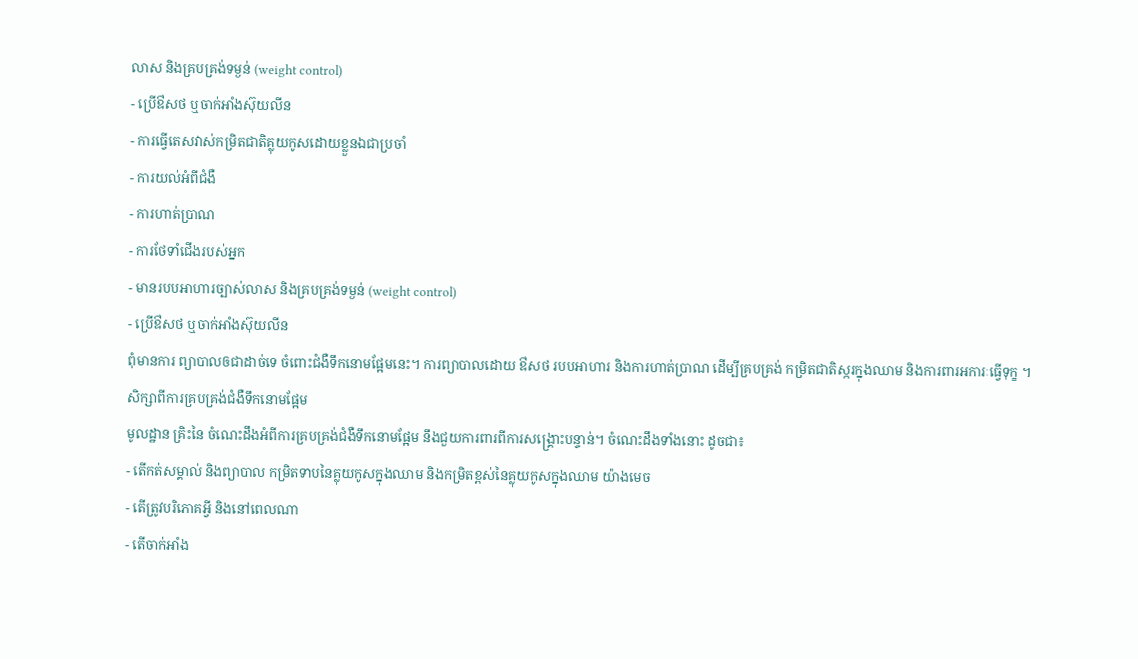លាស និងគ្របគ្រង់ទម្ងន់ (weight control)
- ប្រើឳសថ ឬចាក់អាំងស៊ុយលីន
- ការធ្វើតេសវាស់កម្រិតជាតិគ្លុយកូសដោយខ្លួនឯជាប្រចាំ
- ការយល់អំពីជំងឺ
- ការហាត់ប្រាណ
- ការថែទាំជើងរបស់អ្នក
- មានរបបអាហារច្បាស់លាស និងគ្របគ្រង់ទម្ងន់ (weight control)
- ប្រើឳសថ ឬចាក់អាំងស៊ុយលីន
ពុំមានការ ព្យាបាលឲជាដាច់ទេ ចំពោះជំងឺទឹកនោមផ្អែមនេះ។ ការព្យាបាលដោយ ឳសថ របបអាហារ និងការហាត់ប្រាណ ដើម្បីគ្របគ្រង់ កម្រិតជាតិស្ករក្នុងឈាម និងការពារអការៈធ្វើទុក្ខ ។
សិក្សាពីការគ្របគ្រង់ជំងឺទឹកនោមផ្អែម
មូលដ្ឋាន គ្រិះនៃ ចំណេះដឹងអំពីការគ្របគ្រង់ជំងឺទឹកនោមផ្អែម នឹងជួយការពារពីការសង្គ្រោះបន្ទាន់។ ចំណេះដឹងទាំងនោះ ដូចជា៖
- តើកត់សម្គាល់ និងព្យាបាល កម្រិតទាបនៃគ្លុយកូសក្នុងឈាម និងកម្រិតខ្ពស់នៃគ្លុយកូសក្នុងឈាម យ៉ាងមេច
- តើត្រូវបរិភោគអ្វី និងនៅពេលណា
- តើចាក់អាំង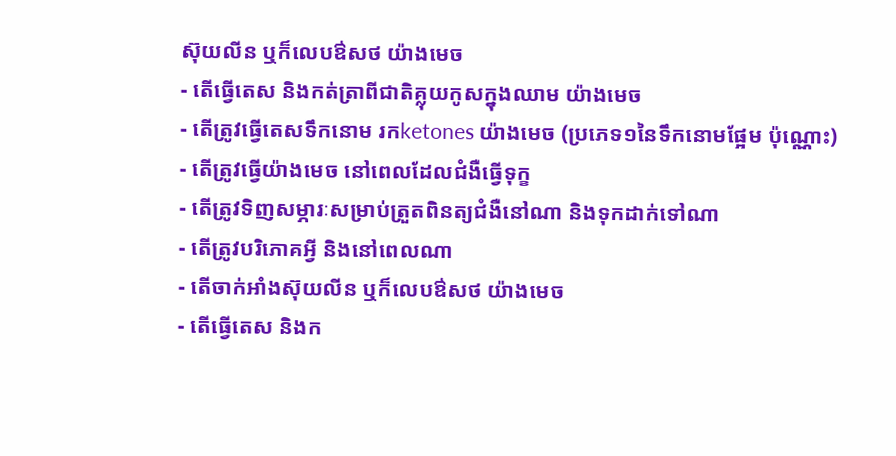ស៊ុយលីន ឬក៏លេបឳសថ យ៉ាងមេច
- តើធ្វើតេស និងកត់ត្រាពីជាតិគ្លុយកូសក្នុងឈាម យ៉ាងមេច
- តើត្រូវធ្វើតេសទឹកនោម រកketones យ៉ាងមេច (ប្រភេទ១នៃទឹកនោមផ្អែម ប៉ុណ្ណោះ)
- តើត្រូវធ្វើយ៉ាងមេច នៅពេលដែលជំងឺធ្វើទុក្ខ
- តើត្រូវទិញសម្ភារៈសម្រាប់ត្រួតពិនត្យជំងឺនៅណា និងទុកដាក់ទៅណា
- តើត្រូវបរិភោគអ្វី និងនៅពេលណា
- តើចាក់អាំងស៊ុយលីន ឬក៏លេបឳសថ យ៉ាងមេច
- តើធ្វើតេស និងក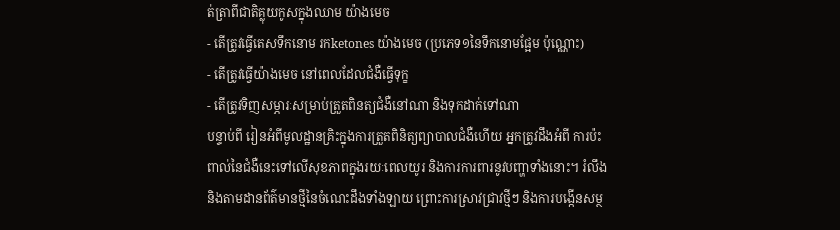ត់ត្រាពីជាតិគ្លុយកូសក្នុងឈាម យ៉ាងមេច
- តើត្រូវធ្វើតេសទឹកនោម រកketones យ៉ាងមេច (ប្រភេទ១នៃទឹកនោមផ្អែម ប៉ុណ្ណោះ)
- តើត្រូវធ្វើយ៉ាងមេច នៅពេលដែលជំងឺធ្វើទុក្ខ
- តើត្រូវទិញសម្ភារៈសម្រាប់ត្រួតពិនត្យជំងឺនៅណា និងទុកដាក់ទៅណា
បន្ទាប់ពី រៀនអំពីមូលដ្ឋានគ្រិះក្នុងការត្រួតពិនិត្យព្យាបាលជំងឺហើយ អ្នកត្រូវដឹងអំពី ការប៉ះពាល់នៃជំងឺនេះទៅលើសុខភាពក្នុងរយៈពេលយូរ និងការការពារនូវបញ្ហាទាំងនោះ។ រំលឹង និងតាមដានព័ត៌មានថ្មីនៃចំណេះដឹងទាំងឡាយ ព្រោះការស្រាវជ្រាវថ្មីៗ និងការបង្កើនសម្ថ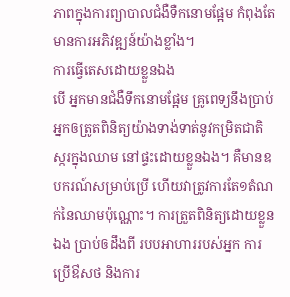ភាពក្នុងការព្យាបាលជំងឺទឺកនោមផ្អែម កំពុងតែមានការអភិវឌ្ឍន៍យ៉ាងខ្លាំង។
ការធ្វើតេសដោយខ្លួនឯង
បើ អ្នកមានជំងឺទឹកនោមផ្អែម គ្រូពេទ្យនឹងប្រាប់អ្នកឲត្រូតពិនិត្យយ៉ាងទាង់ទាត់នូវកម្រិតជាតិ ស្ករក្នុងឈាម នៅផ្ទះដោយខ្លួនឯង។ គឺមានឧបករណ៍សម្រាប់ប្រើ ហើយវាត្រូវការតែ១តំណក់នៃឈាមប៉ុណ្ណោះ។ ការត្រួតពិនិត្យដោយខ្លួនឯង ប្រាប់ឲដឹងពី របបអាហាររបស់អ្នក ការប្រើឳសថ និងការ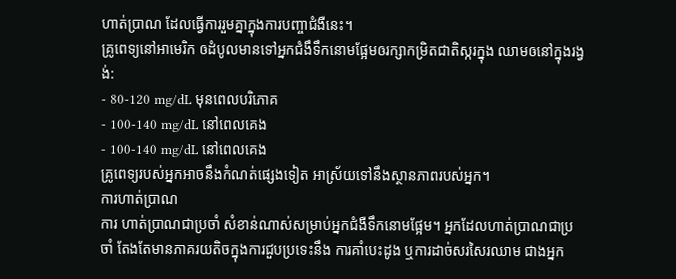ហាត់ប្រាណ ដែលធ្វើការរួមគ្នាក្នុងការបញ្ចាជំងឺនេះ។
គ្រូពេទ្យនៅអាមេរិក ឲដំបូលមានទៅអ្នកជំងឹទឹកនោមផ្អែមឲរក្សាកម្រិតជាតិស្ករក្នុង ឈាមឲនៅក្នុងរង្វង់:
- 80-120 mg/dL មុនពេលបរិភោគ
- 100-140 mg/dL នៅពេលគេង
- 100-140 mg/dL នៅពេលគេង
គ្រូពេទ្យរបស់អ្នកអាចនឹងកំណត់ផ្សេងទៀត អាស្រ័យទៅនឹងស្ថានភាពរបស់អ្នក។
ការហាត់ប្រាណ
ការ ហាត់ប្រាណជាប្រចាំ សំខាន់ណាស់សម្រាប់អ្នកជំងឺទឹកនោមផ្អែម។ អ្នកដែលហាត់ប្រាណជាប្រចាំ តែងតែមានភាគរយតិចក្នុងការជួបប្រទេះនឹង ការគាំបេះដូង ឬការដាច់សរសៃរឈាម ជាងអ្នក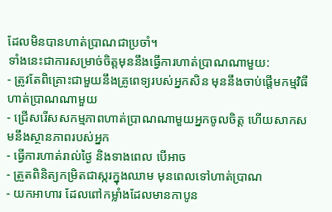ដែលមិនបានហាត់ប្រាណជាប្រចាំ។
ទាំងនេះជាការសម្រាច់ចិត្តមុននឹងធ្វើការហាត់ប្រាណណាមួយ:
- ត្រូវតែពិគ្រោះជាមួយនឹងគ្រូពេទ្យរបស់អ្នកសិន មុននឹងចាប់ផ្តើមកម្មវិធីហាត់ប្រាណណាមួយ
- ជ្រើសរើសសកម្មភាពហាត់ប្រាណណាមួយអ្នកចូលចិត្ត ហើយសាកសមនឹងស្ថានភាពរបស់អ្នក
- ធ្វើការហាត់រាល់ថ្ងៃ និងទាងពេល បើអាច
- ត្រួតពិនិត្យកម្រិតជាស្ករក្នុងឈាម មុនពេលទៅហាត់ប្រាណ
- យកអាហារ ដែលពៅកម្លាំងដែលមានកាបូន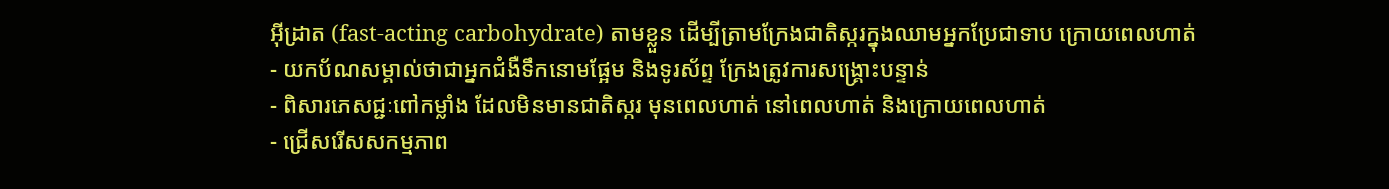អ៊ីដ្រាត (fast-acting carbohydrate) តាមខ្លួន ដើម្បីត្រាមក្រែងជាតិស្ករក្នុងឈាមអ្នកប្រែជាទាប ក្រោយពេលហាត់
- យកប័ណសម្គាល់ថាជាអ្នកជំងឺទឹកនោមផ្អែម និងទូរស័ព្ទ ក្រែងត្រូវការសង្គ្រោះបន្ទាន់
- ពិសារភេសជ្ជៈពៅកម្លាំង ដែលមិនមានជាតិស្ករ មុនពេលហាត់ នៅពេលហាត់ និងក្រោយពេលហាត់
- ជ្រើសរើសសកម្មភាព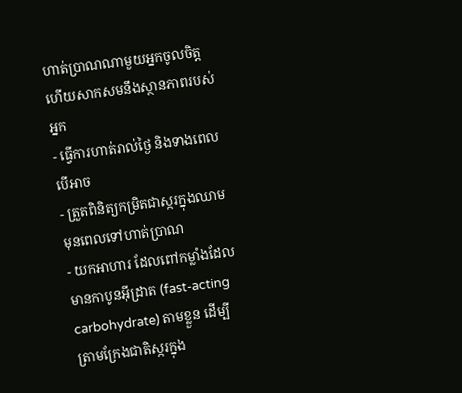ហាត់ប្រាណណាមួយអ្នកចូលចិត្ត ហើយសាកសមនឹងស្ថានភាពរបស់អ្នក
- ធ្វើការហាត់រាល់ថ្ងៃ និងទាងពេល បើអាច
- ត្រួតពិនិត្យកម្រិតជាស្ករក្នុងឈាម មុនពេលទៅហាត់ប្រាណ
- យកអាហារ ដែលពៅកម្លាំងដែលមានកាបូនអ៊ីដ្រាត (fast-acting carbohydrate) តាមខ្លួន ដើម្បីត្រាមក្រែងជាតិស្ករក្នុង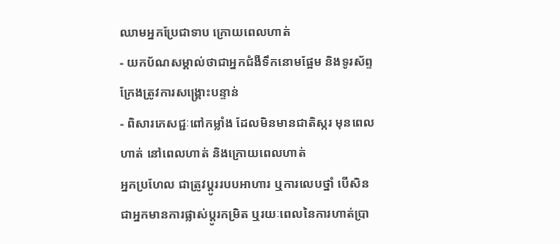ឈាមអ្នកប្រែជាទាប ក្រោយពេលហាត់
- យកប័ណសម្គាល់ថាជាអ្នកជំងឺទឹកនោមផ្អែម និងទូរស័ព្ទ ក្រែងត្រូវការសង្គ្រោះបន្ទាន់
- ពិសារភេសជ្ជៈពៅកម្លាំង ដែលមិនមានជាតិស្ករ មុនពេលហាត់ នៅពេលហាត់ និងក្រោយពេលហាត់
អ្នកប្រហែល ជាត្រូវប្តូររបបអាហារ ឬការលេបថ្នាំ បើសិនជាអ្នកមានការផ្លាស់ប្តូរកម្រិត ឬរយៈពេលនៃការហាត់ប្រា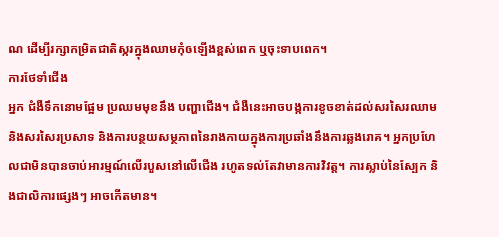ណ ដើម្បីរក្សាកម្រិតជាតិស្ករក្នុងឈាមកុំឲឡើងខ្ពស់ពេក ឬចុះទាបពេក។
ការថែទាំជើង
អ្នក ជំងឺទឹកនោមផ្អែម ប្រឈមមុខនឹង បញ្ហាជើង។ ជំងឺនេះអាចបង្កការខូចខាត់ដល់សរសៃរឈាម និងសរសៃរប្រសាទ និងការបន្ថយសម្ថភាពនៃរាងកាយក្នុងការប្រឆាំងនឹងការឆ្លងរោគ។ អ្នកប្រហែលជាមិនបានចាប់អារម្មណ៍លើរបួសនៅលើជើង រហូតទល់តែវាមានការវិវត្ត។ ការស្លាប់នៃស្បែក និងជាលិការផ្សេងៗ អាចកើតមាន។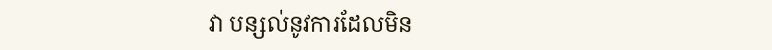វា បន្សល់នូវការដែលមិន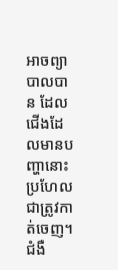អាចព្យាបាលបាន ដែលជើងដែលមានបញ្ហានោះប្រហែលជាត្រូវកាត់ចេញ។ ជំងឺ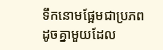ទឹកនោមផ្អែមជាប្រភពដូចគ្នាមួយដែល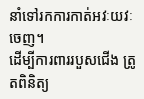នាំទៅរកការកាត់អវៈយវៈ ចេញ។
ដើម្បីការពាររបួសជើង ត្រូតពិនិត្យ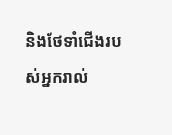និងថែទាំជើងរបស់អ្នករាល់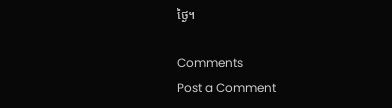ថ្ងៃ។

Comments
Post a Comment